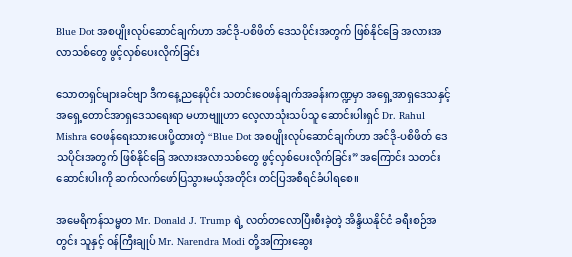Blue Dot အစပျိုးလုပ်ဆောင်ချက်ဟာ အင်ဒို-ပစိဖိတ် ဒေသပိုင်းအတွက် ဖြစ်နိုင်ခြေ အလားအလာသစ်တွေ ဖွင့်လှစ်ပေးလိုက်ခြင်း

သောတရှင်များခင်ဗျာ ဒီကနေ့ညနေပိုင်း သတင်းဝေဖန်ချက်အခန်းကဏ္ဍမှာ အရှေ့အာရှဒေသနှင့် အရှေ့တောင်အာရှဒေသရေးရာ မဟာဗျူဟာ လေ့လာသုံးသပ်သူ ဆောင်းပါးရှင် Dr. Rahul Mishra ဝေဖန်ရေးသားပေးပို့ထားတဲ့ “Blue Dot အစပျိုးလုပ်ဆောင်ချက်ဟာ အင်ဒို-ပစိဖိတ် ဒေသပိုင်းအတွက် ဖြစ်နိုင်ခြေ အလားအလာသစ်တွေ ဖွင့်လှစ်ပေးလိုက်ခြင်း” အကြောင်း သတင်းဆောင်းပါးကို ဆက်လက်ဖော်ပြသွားမယ့်အတိုင်း တင်ပြအစီရင်ခံပါရစေ။

အမေရိကန်သမ္မတ Mr. Donald J. Trump ရဲ့ လတ်တလောပြီးစီးခဲ့တဲ့ အိန္ဒိယနိုင်ငံ ခရီးစဉ်အတွင်း သူနှင့် ဝန်ကြီးချုပ် Mr. Narendra Modi တို့အကြားဆွေး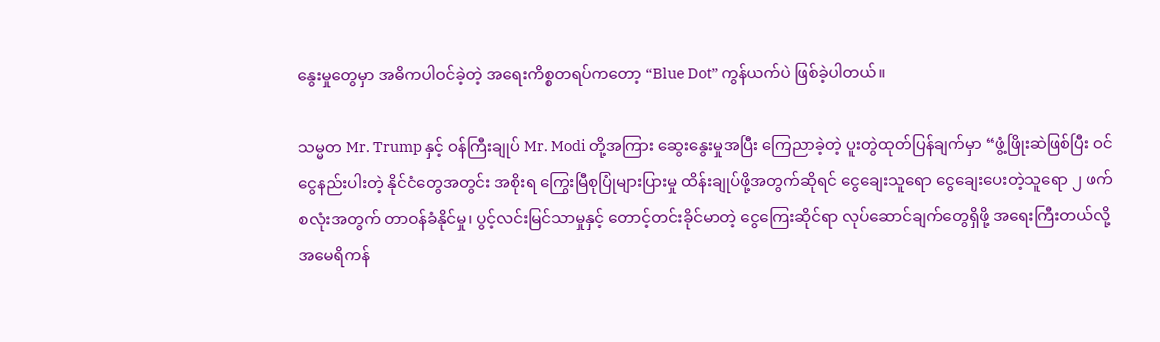နွေးမှုတွေမှာ အဓိကပါဝင်ခဲ့တဲ့ အရေးကိစ္စတရပ်ကတော့ “Blue Dot” ကွန်ယက်ပဲ ဖြစ်ခဲ့ပါတယ်။

သမ္မတ Mr. Trump နှင့် ဝန်ကြီးချုပ် Mr. Modi တို့အကြား ဆွေးနွေးမှုအပြီး ကြေညာခဲ့တဲ့ ပူးတွဲထုတ်ပြန်ချက်မှာ “ဖွံ့ဖြိုးဆဲဖြစ်ပြီး ဝင်ငွေနည်းပါးတဲ့ နိုင်ငံတွေအတွင်း အစိုးရ ကြွေးမြီစုပြုံများပြားမှု ထိန်းချုပ်ဖို့အတွက်ဆိုရင် ငွေချေးသူရော ငွေချေးပေးတဲ့သူရော ၂ ဖက်စလုံးအတွက် တာဝန်ခံနိုင်မှု၊ ပွင့်လင်းမြင်သာမှုနှင့် တောင့်တင်းခိုင်မာတဲ့ ငွေကြေးဆိုင်ရာ လုပ်ဆောင်ချက်တွေရှိဖို့ အရေးကြီးတယ်လို့ အမေရိကန်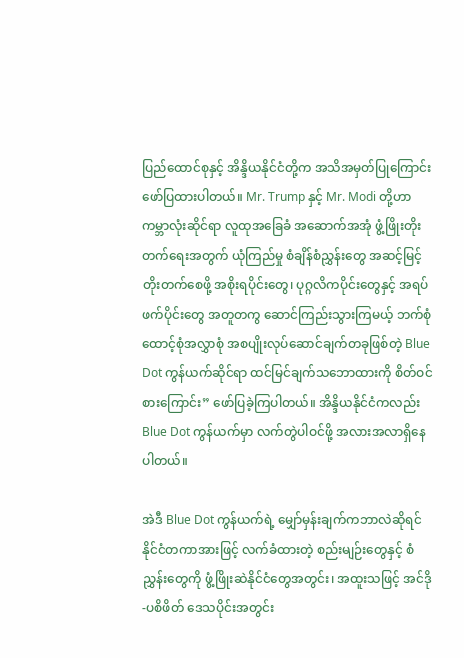ပြည်ထောင်စုနှင့် အိန္ဒိယနိုင်ငံတို့က အသိအမှတ်ပြုကြောင်း ဖော်ပြထားပါတယ်။ Mr. Trump နှင့် Mr. Modi တို့ဟာ ကမ္ဘာလုံးဆိုင်ရာ လူထုအခြေခံ အဆောက်အအုံ ဖွံ့ဖြိုးတိုးတက်ရေးအတွက် ယုံကြည်မှု စံချိန်စံညွှန်းတွေ အဆင့်မြင့်တိုးတက်စေဖို့ အစိုးရပိုင်းတွေ၊ ပုဂ္ဂလိကပိုင်းတွေနှင့် အရပ်ဖက်ပိုင်းတွေ အတူတကွ ဆောင်ကြည်းသွားကြမယ့် ဘက်စုံထောင့်စုံအလွှာစုံ အစပျိုးလုပ်ဆောင်ချက်တခုဖြစ်တဲ့ Blue Dot ကွန်ယက်ဆိုင်ရာ ထင်မြင်ချက်သဘောထားကို စိတ်ဝင်စားကြောင်း” ဖော်ပြခဲ့ကြပါတယ်။ အိန္ဒိယနိုင်ငံကလည်း Blue Dot ကွန်ယက်မှာ လက်တွဲပါဝင်ဖို့ အလားအလာရှိနေပါတယ်။

အဲဒီ Blue Dot ကွန်ယက်ရဲ့ မျှော်မှန်းချက်ကဘာလဲဆိုရင် နိုင်ငံတကာအားဖြင့် လက်ခံထားတဲ့ စည်းမျဉ်းတွေနှင့် စံညွှန်းတွေကို ဖွံ့ဖြိုးဆဲနိုင်ငံတွေအတွင်း၊ အထူးသဖြင့် အင်ဒို-ပစိဖိတ် ဒေသပိုင်းအတွင်း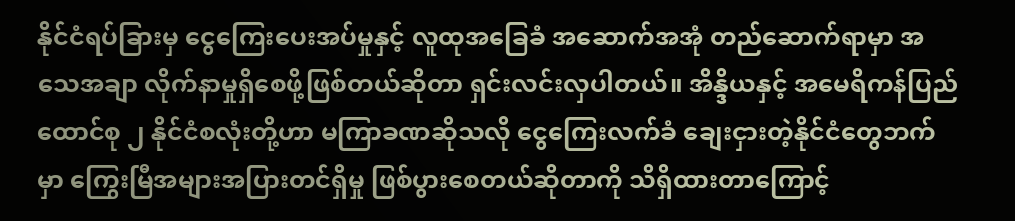နိုင်ငံရပ်ခြားမှ ငွေကြေးပေးအပ်မှုနှင့် လူထုအခြေခံ အဆောက်အအုံ တည်ဆောက်ရာမှာ အသေအချာ လိုက်နာမှုရှိစေဖို့ဖြစ်တယ်ဆိုတာ ရှင်းလင်းလှပါတယ်။ အိန္ဒိယနှင့် အမေရိကန်ပြည်ထောင်စု ၂ နိုင်ငံစလုံးတို့ဟာ မကြာခဏဆိုသလို ငွေကြေးလက်ခံ ချေးငှားတဲ့နိုင်ငံတွေဘက်မှာ ကြွေးမြီအများအပြားတင်ရှိမှု ဖြစ်ပွားစေတယ်ဆိုတာကို သိရှိထားတာကြောင့်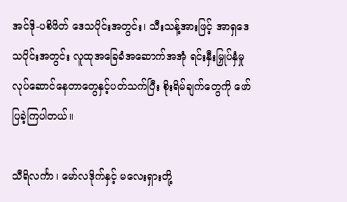အင်ဒို-ပစိဖိတ် ဒေသပိုင်းအတွင်း၊ သီးသန့်အားဖြင့် အာရှဒေသပိုင်းအတွင်း လူထုအခြေခံအဆောက်အအုံ ရင်းနှီးမြှုပ်နှံမှု လုပ်ဆောင်နေတာတွေနှင့်ပတ်သက်ပြီး စိုးရိမ်ချက်တွေကို ဖော်ပြခဲ့ကြပါတယ်။

သီရိလင်္ကာ၊ မော်လဒိုက်နှင့် မလေးရှားတို့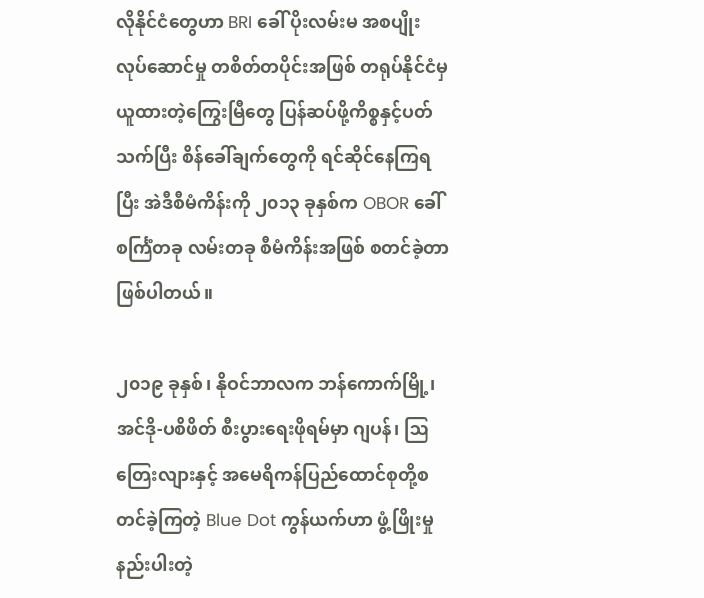လိုနိုင်ငံတွေဟာ BRI ခေါ် ပိုးလမ်းမ အစပျိုးလုပ်ဆောင်မှု တစိတ်တပိုင်းအဖြစ် တရုပ်နိုင်ငံမှယူထားတဲ့ကြွေးမြီတွေ ပြန်ဆပ်ဖို့ကိစ္စနှင့်ပတ်သက်ပြီး စိန်ခေါ်ချက်တွေကို ရင်ဆိုင်နေကြရပြီး အဲဒီစီမံကိန်းကို ၂၀၁၃ ခုနှစ်က OBOR ခေါ် စင်္ကြံတခု လမ်းတခု စီမံကိန်းအဖြစ် စတင်ခဲ့တာဖြစ်ပါတယ်။

၂၀၁၉ ခုနှစ်၊ နိုဝင်ဘာလက ဘန်ကောက်မြို့၊ အင်ဒို-ပစိဖိတ် စီးပွားရေးဖိုရမ်မှာ ဂျပန်၊ ဩတြေးလျားနှင့် အမေရိကန်ပြည်ထောင်စုတို့စတင်ခဲ့ကြတဲ့ Blue Dot ကွန်ယက်ဟာ ဖွံ့ဖြိုးမှုနည်းပါးတဲ့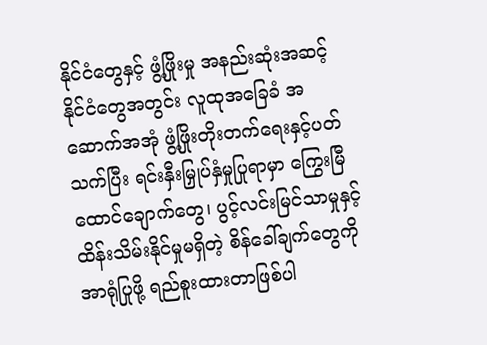နိုင်ငံတွေနှင့် ဖွံ့ဖြိုးမှု အနည်းဆုံးအဆင့် နိုင်ငံတွေအတွင်း လူထုအခြေခံ အဆောက်အအုံ ဖွံ့ဖြိုးတိုးတက်ရေးနှင့်ပတ်သက်ပြီး ရင်းနှီးမြှုပ်နှံမှုပြုရာမှာ ကြွေးမြီထောင်ချောက်တွေ၊ ပွင့်လင်းမြင်သာမှုနှင့် ထိန်းသိမ်းနိုင်မှုမရှိတဲ့ စိန်ခေါ်ချက်တွေကို အာရုံပြုဖို့ ရည်စူးထားတာဖြစ်ပါ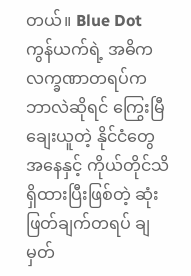တယ်။ Blue Dot ကွန်ယက်ရဲ့ အဓိကလက္ခဏာတရပ်က ဘာလဲဆိုရင် ကြွေးမြီချေးယူတဲ့ နိုင်ငံတွေအနေနှင့် ကိုယ်တိုင်သိရှိထားပြီးဖြစ်တဲ့ ဆုံးဖြတ်ချက်တရပ် ချမှတ်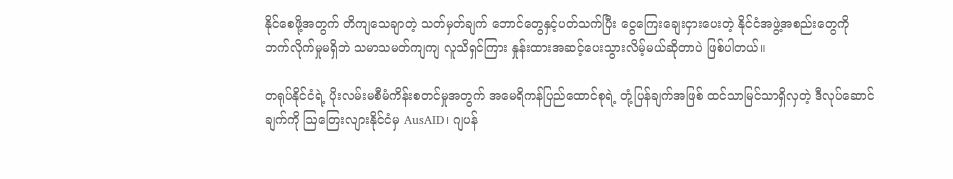နိုင်စေဖို့အတွက် တိကျသေချာတဲ့ သတ်မှတ်ချက် ဘောင်တွေနှင့်ပတ်သက်ပြီး ငွေကြေးချေးငှားပေးတဲ့ နိုင်ငံအဖွဲ့အစည်းတွေကို ဘက်လိုက်မှုမရှိဘဲ သမာသမတ်ကျကျ လူသိရှင်ကြား နှုန်းထားအဆင့်ပေးသွားလိမ့်မယ်ဆိုတာပဲ ဖြစ်ပါတယ်။

တရုပ်နိုင်ငံရဲ့ ပိုးလမ်းမစီမံကိန်းစတင်မှုအတွက် အမေရိကန်ပြည်ထောင်စုရဲ့ တုံ့ပြန်ချက်အဖြစ် ထင်သာမြင်သာရှိလှတဲ့ ဒီလုပ်ဆောင်ချက်ကို ဩတြေးလျားနိုင်ငံမှ AusAID၊ ဂျပန်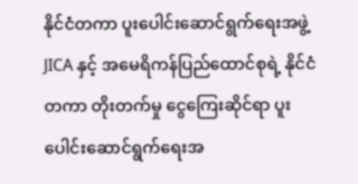နိုင်ငံတကာ ပူးပေါင်းဆောင်ရွက်ရေးအဖွဲ့ JICA နှင့် အမေရိကန်ပြည်ထောင်စုရဲ့ နိုင်ငံတကာ တိုးတက်မှု ငွေကြေးဆိုင်ရာ ပူးပေါင်းဆောင်ရွက်ရေးအ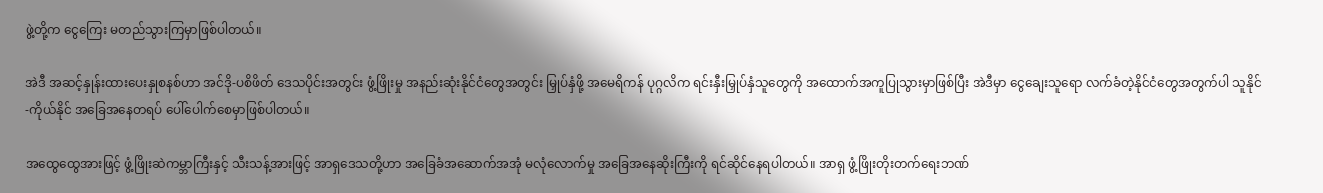ဖွဲ့တို့က ငွေကြေး မတည်သွားကြမှာဖြစ်ပါတယ်။

အဲဒီ အဆင့်နှုန်းထားပေးနှုစနစ်ဟာ အင်ဒို-ပစိဖိတ် ဒေသပိုင်းအတွင်း ဖွံ့ဖြိုးမှု အနည်းဆုံးနိုင်ငံတွေအတွင်း မြှုပ်နှံဖို့ အမေရိကန် ပုဂ္ဂလိက ရင်းနှီးမြှုပ်နှံသူတွေကို အထောက်အကူပြုသွားမှာဖြစ်ပြီး အဲဒီမှာ ငွေချေးသူရော လက်ခံတဲ့နိုင်ငံတွေအတွက်ပါ သူနိုင်-ကိုယ်နိုင် အခြေအနေတရပ် ပေါ်ပေါက်စေမှာဖြစ်ပါတယ်။

အထွေထွေအားဖြင့် ဖွံ့ဖြိုးဆဲကမ္ဘာကြီးနှင့် သီးသန့်အားဖြင့် အာရှဒေသတို့ဟာ အခြေခံအဆောက်အအုံ မလုံလောက်မှု အခြေအနေဆိုးကြီးကို ရင်ဆိုင်နေရပါတယ်။ အာရှ ဖွံ့ဖြိုးတိုးတက်ရေးဘဏ်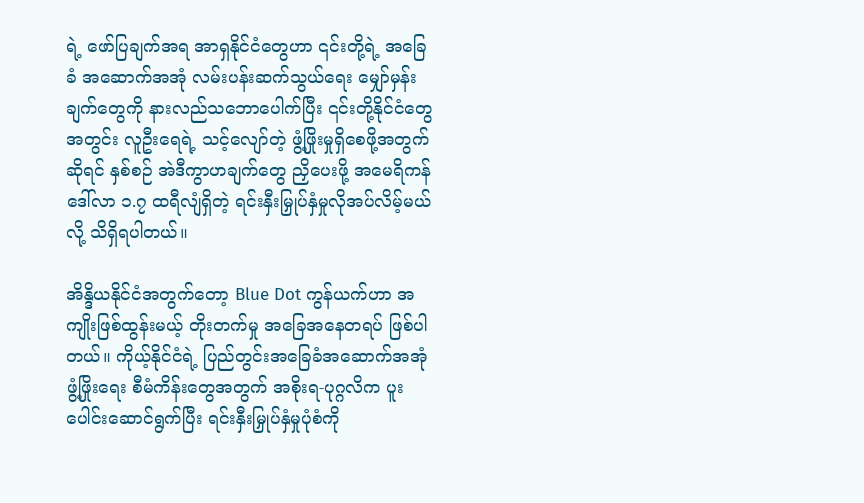ရဲ့ ဖော်ပြချက်အရ အာရှနိုင်ငံတွေဟာ ၎င်းတို့ရဲ့ အခြေခံ အဆောက်အအုံ လမ်းပန်းဆက်သွယ်ရေး မျှော်မှန်းချက်တွေကို နားလည်သဘောပေါက်ပြီး ၎င်းတို့နိုင်ငံတွေအတွင်း လူဦးရေရဲ့ သင့်လျော်တဲ့ ဖွံ့ဖြိုးမှုရှိစေဖို့အတွက်ဆိုရင် နှစ်စဉ် အဲဒီကွာဟချက်တွေ ညှိပေးဖို့ အမေရိကန်ဒေါ်လာ ၁.၇ ထရီလျံရှိတဲ့ ရင်းနှီးမြှုပ်နှံမှုလိုအပ်လိမ့်မယ်လို့ သိရှိရပါတယ်။

အိန္ဒိယနိုင်ငံအတွက်တော့ Blue Dot ကွန်ယက်ဟာ အကျိုးဖြစ်ထွန်းမယ့် တိုးတက်မှု အခြေအနေတရပ် ဖြစ်ပါတယ်။ ကိုယ့်နိုင်ငံရဲ့ ပြည်တွင်းအခြေခံအဆောက်အအုံ ဖွံ့ဖြိုးရေး စီမံကိန်းတွေအတွက် အစိုးရ-ပုဂ္ဂလိက ပူးပေါင်းဆောင်ရွက်ပြီး ရင်းနှီးမြှုပ်နှံမှုပုံစံကို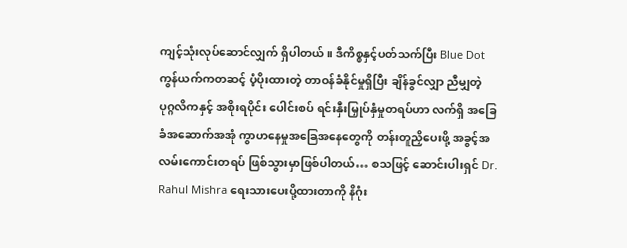ကျင့်သုံးလုပ်ဆောင်လျှက် ရှိပါတယ်။ ဒီကိစ္စနှင့်ပတ်သက်ပြီး Blue Dot ကွန်ယက်ကတဆင့် ပံ့ပိုးထားတဲ့ တာဝန်ခံနိုင်မှုရှိပြီး ချိန်ခွင်လျှာ ညီမျှတဲ့ ပုဂ္ဂလိကနှင့် အစိုးရပိုင်း ပေါင်းစပ် ရင်းနှီးမြှုပ်နှံမှုတရပ်ဟာ လက်ရှိ အခြေခံအဆောက်အအုံ ကွာဟနေမှုအခြေအနေတွေကို တန်းတူညှိပေးဖို့ အခွင့်အလမ်းကောင်းတရပ် ဖြစ်သွားမှာဖြစ်ပါတယ်… စသဖြင့် ဆောင်းပါးရှင် Dr. Rahul Mishra ရေးသားပေးပို့ထားတာကို နိဂုံး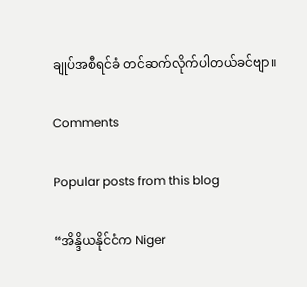ချုပ်အစီရင်ခံ တင်ဆက်လိုက်ပါတယ်ခင်ဗျာ။

Comments

Popular posts from this blog

“အိန္ဒိယနိုင်ငံက Niger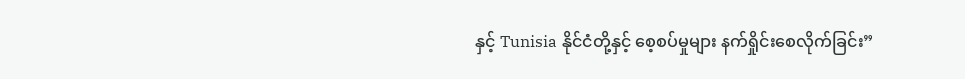နှင့် Tunisia နိုင်ငံတို့နှင့် စေ့စပ်မှုများ နက်ရှိုင်းစေလိုက်ခြင်း”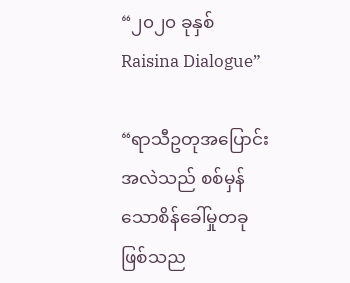“၂၀၂၀ ခုနှစ် Raisina Dialogue”

“ရာသီဥတုအပြောင်းအလဲသည် စစ်မှန်သောစိန်ခေါ်မှုတခုဖြစ်သည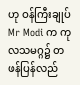ဟု ဝန်ကြီးချုပ် Mr Modi က ကုလသမဂ္ဂ၌ တဖန်ပြန်လည်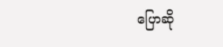ပြောဆို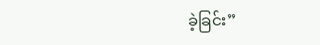ခဲ့ခြင်း”